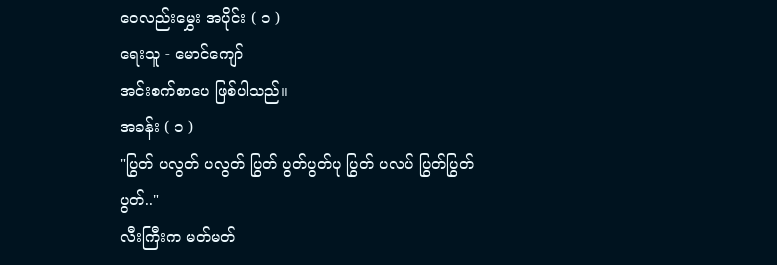ဝေလည်းမွှေး အပိုင်း ( ၁ )
ရေးသူ - မောင်ကျော်
အင်းစက်စာပေ ဖြစ်ပါသည်။
အခန်း ( ၁ )
"ပြွတ် ပလွတ် ပလွတ် ပြွတ် ပွတ်ပွတ်ပု ပြွတ် ပလပ် ပြွတ်ပြွတ် ပွတ်.."
လီးကြီးက မတ်မတ်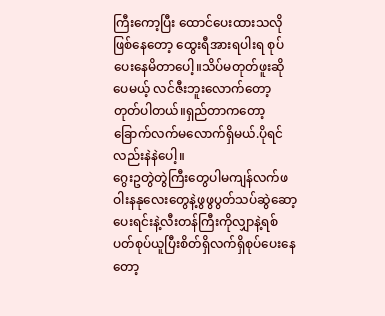ကြီးကော့ပြီး ထောင်ပေးထားသလို ဖြစ်နေတော့ ထွေးရီအားရပါးရ စုပ်ပေးနေမိတာပေါ့။သိပ်မတုတ်ဖူးဆိုပေမယ့် လင်ဇီးဘူးလောက်တော့ တုတ်ပါတယ်။ရှည်တာကတော့ ခြောက်လက်မလောက်ရှိမယ်.ပိုရင်လည်းနဲနဲပေါ့။
ဂွေးဥတွဲတွဲကြီးတွေပါမကျန်လက်ဖဝါးနနုလေးတွေနဲ့ဖွဖွပွတ်သပ်ဆွဲဆော့ပေးရင်းနဲ့လီးတန်ကြီးကိုလျှာနဲ့ရစ်ပတ်စုပ်ယူပြီးစိတ်ရှိလက်ရှိစုပ်ပေးနေတော့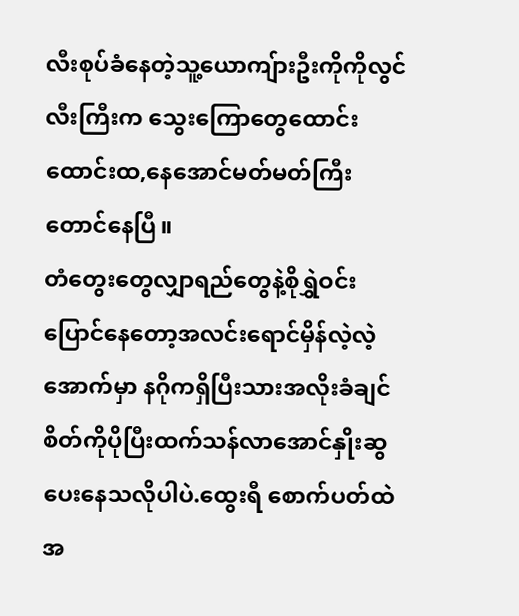လီးစုပ်ခံနေတဲ့သူ့ယောကျ်ားဦးကိုကိုလွင်လီးကြီးက သွေးကြောတွေထောင်းထောင်းထ,နေအောင်မတ်မတ်ကြီးတောင်နေပြီ။
တံတွေးတွေလျှာရည်တွေနဲ့စိုရွှဲဝင်းပြောင်နေတော့အလင်းရောင်မှိန်လဲ့လဲ့အောက်မှာ နဂိုကရှိပြီးသားအလိုးခံချင်စိတ်ကိုပိုပြီးထက်သန်လာအောင်နှိုးဆွပေးနေသလိုပါပဲ.ထွေးရီ စောက်ပတ်ထဲအ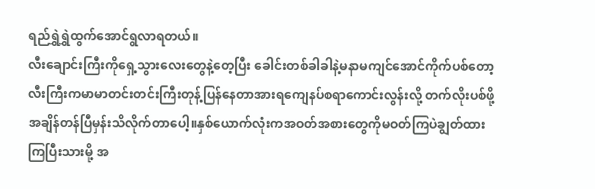ရည်ရွှဲရွှဲထွက်အောင်ရွလာရတယ်။
လီးချောင်းကြီးကိုရှေ့သွားလေးတွေနဲ့တေ့ပြီး ခေါင်းတစ်ခါခါနဲ့မနာမကျင်အောင်ကိုက်ပစ်တော့ လီးကြီးကမာမာတင်းတင်းကြီးတုန့်ပြန်နေတာအားရကျေနပ်စရာကောင်းလွန်းလို့ တက်လိုးပစ်ဖို့အချိန်တန်ပြီမှန်းသိလိုက်တာပေါ့။နှစ်ယောက်လုံးကအဝတ်အစားတွေကိုမဝတ်ကြပဲချွတ်ထားကြပြီးသားမို့ အ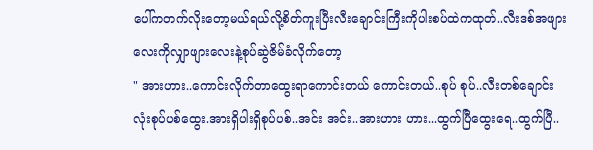ပေါ်ကတက်လိုးတော့မယ်ရယ်လို့စိတ်ကူးပြီးလီးချောင်းကြီးကိုပါးစပ်ထဲကထုတ်..လီးဒစ်အဖျားလေးကိုလျှာဖျားလေးနဲ့စုပ်ဆွဲဇိမ်ခံလိုက်တော့
" အားဟား..ကောင်းလိုက်တာထွေးရာကောင်းတယ် ကောင်းတယ်..စုပ် စုပ်..လီးတစ်ချောင်းလုံးစုပ်ပစ်ထွေး.အားရှိပါးရှိစုပ်ပစ်..အင်း အင်း..အားဟား ဟား...ထွက်ပြီထွေးရေ..ထွက်ပြီ..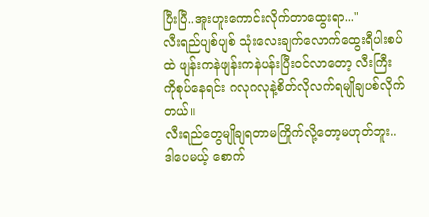ပြီးပြီ..အူးဟူးကောင်းလိုက်တာထွေးရာ..."
လီးရည်ပျစ်ပျစ် သုံးလေးချက်လောက်ထွေးရီပါးစပ်ထဲ ဖျန်းကနဲဖျန်းကနဲပန်းပြီးဝင်လာတော့ လီးကြီးကိုစုပ်နေရင်း ဂလုဂလုနဲ့စိတ်လိုလက်ရမျိုချပစ်လိုက်တယ်။
လီးရည်တွေမျိုချရတာမကြိုက်လို့တော့မဟုတ်ဘူး..ဒါပေမယ့် စောက်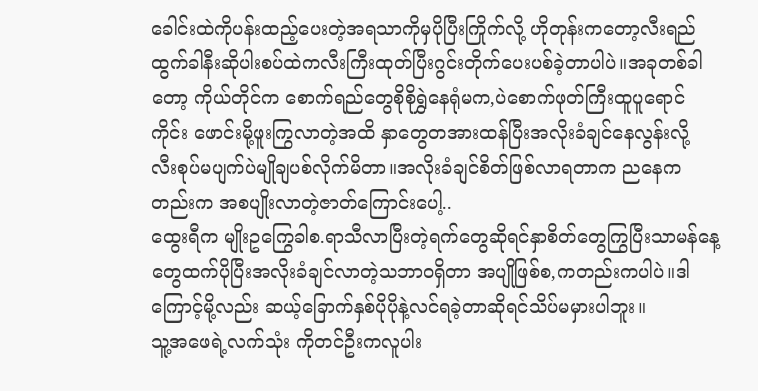ခေါင်းထဲကိုပန်းထည့်ပေးတဲ့အရသာကိုမှပိုပြီးကြိုက်လို့ ဟိုတုန်းကတော့လီးရည်ထွက်ခါနီးဆိုပါးစပ်ထဲကလီးကြီးထုတ်ပြီးဂွင်းတိုက်ပေးပစ်ခဲ့တာပါပဲ။အခုတစ်ခါတော့ ကိုယ်တိုင်က စောက်ရည်တွေစိုစိုရွှဲနေရုံမက,ပဲစောက်ဖုတ်ကြီးထူပူရောင်ကိုင်း ဖောင်းမို့ဖူးကြွလာတဲ့အထိ နှာတွေတအားထန်ပြီးအလိုးခံချင်နေလွန်းလို့ လီးစုပ်မပျက်ပဲမျိုချပစ်လိုက်မိတာ။အလိုးခံချင်စိတ်ဖြစ်လာရတာက ညနေကတည်းက အစပျိုးလာတဲ့ဇာတ်ကြောင်းပေါ့..
ထွေးရီက မျိုးဥကြွေခါစ.ရာသီလာပြီးတဲ့ရက်တွေဆိုရင်နှာစိတ်တွေကြွပြီးသာမန်နေ့တွေထက်ပိုပြီးအလိုးခံချင်လာတဲ့သဘာဝရှိတာ အပျိုဖြစ်စ,ကတည်းကပါပဲ။ဒါကြောင့်မို့လည်း ဆယ့်ခြောက်နှစ်ပိုပိုနဲ့လင်ရခဲ့တာဆိုရင်သိပ်မမှားပါဘူး။
သူ့အဖေရဲ့လက်သုံး ကိုတင်ဦးကလူပါး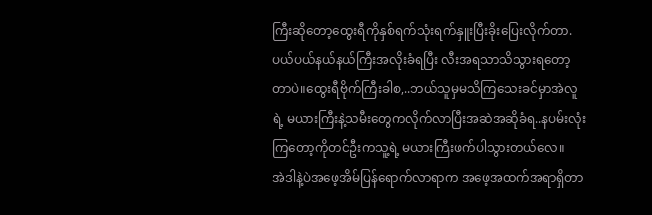ကြီးဆိုတော့ထွေးရီကိုနှစ်ရက်သုံးရက်နှူးပြီးခိုးပြေးလိုက်တာ. ပယ်ပယ်နယ်နယ်ကြီးအလိုးခံရပြီး လီးအရသာသိသွားရတော့တာပဲ။ထွေးရီဗိုက်ကြီးခါစ,..ဘယ်သူမှမသိကြသေးခင်မှာအဲလူရဲ့ မယားကြီးနဲ့သမီးတွေကလိုက်လာပြီးအဆဲအဆိုခံရ..နပမ်းလုံးကြတော့ကိုတင်ဦးကသူ့ရဲ့ မယားကြီးဖက်ပါသွားတယ်လေ။
အဲဒါနဲ့ပဲအဖေ့အိမ်ပြန်ရောက်လာရာက အဖေ့အထက်အရာရှိတာ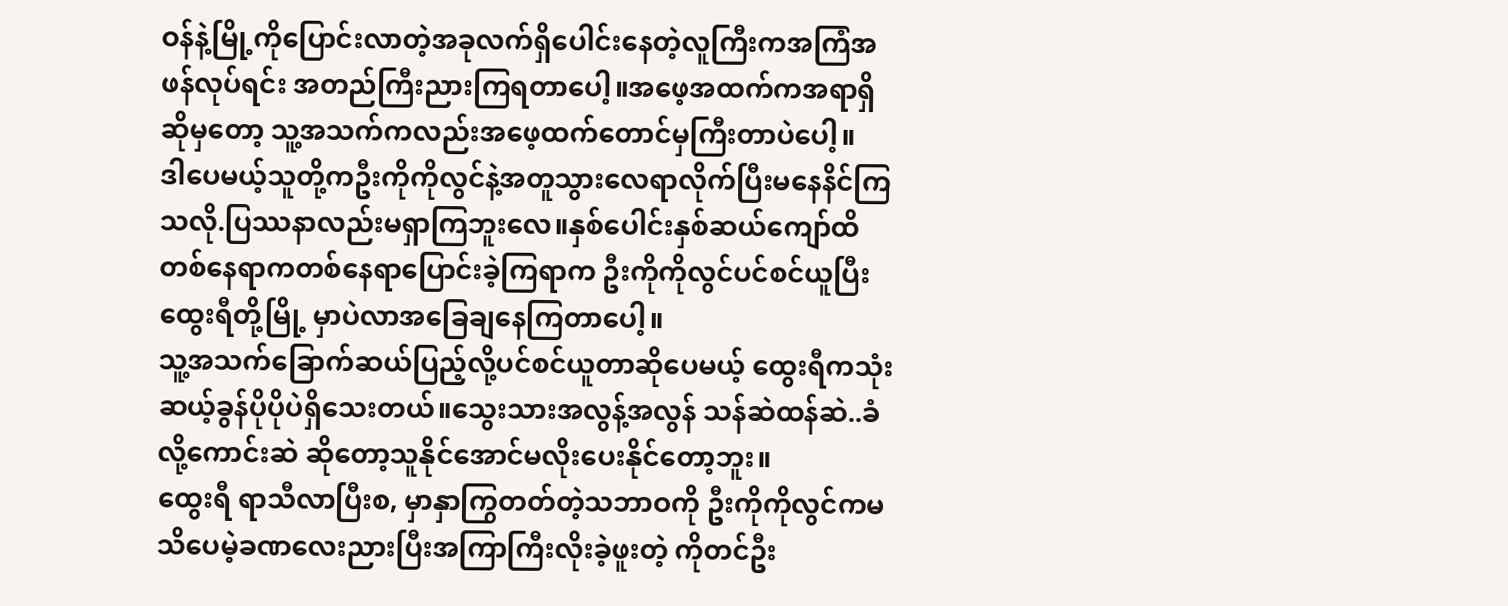ဝန်နဲ့မြို့ကိုပြောင်းလာတဲ့အခုလက်ရှိပေါင်းနေတဲ့လူကြီးကအကြံအဖန်လုပ်ရင်း အတည်ကြီးညားကြရတာပေါ့။အဖေ့အထက်ကအရာရှိဆိုမှတော့ သူ့အသက်ကလည်းအဖေ့ထက်တောင်မှကြီးတာပဲပေါ့။
ဒါပေမယ့်သူတို့ကဦးကိုကိုလွင်နဲ့အတူသွားလေရာလိုက်ပြီးမနေနိင်ကြသလို.ပြဿနာလည်းမရှာကြဘူးလေ။နှစ်ပေါင်းနှစ်ဆယ်ကျော်ထိတစ်နေရာကတစ်နေရာပြောင်းခဲ့ကြရာက ဦးကိုကိုလွင်ပင်စင်ယူပြီးထွေးရီတို့မြို့ မှာပဲလာအခြေချနေကြတာပေါ့။
သူ့အသက်ခြောက်ဆယ်ပြည့်လို့ပင်စင်ယူတာဆိုပေမယ့် ထွေးရီကသုံးဆယ့်ခွန်ပိုပိုပဲရှိသေးတယ်။သွေးသားအလွန့်အလွန် သန်ဆဲထန်ဆဲ..ခံလို့ကောင်းဆဲ ဆိုတော့သူနိုင်အောင်မလိုးပေးနိုင်တော့ဘူး။
ထွေးရီ ရာသီလာပြီးစ, မှာနှာကြွတတ်တဲ့သဘာဝကို ဦးကိုကိုလွင်ကမသိပေမဲ့ခဏလေးညားပြီးအကြာကြီးလိုးခဲ့ဖူးတဲ့ ကိုတင်ဦး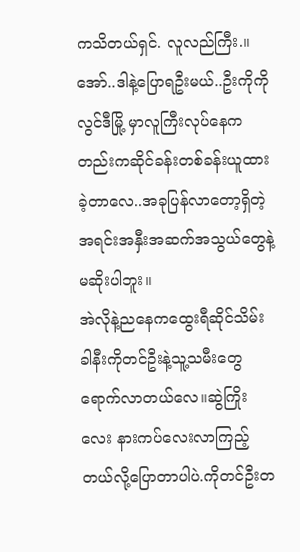ကသိတယ်ရှင်. လူလည်ကြီး.။အော်..ဒါနဲ့ပြောရဦးမယ်..ဦးကိုကိုလွင်ဒီမြို့ မှာလူကြီးလုပ်နေကတည်းကဆိုင်ခန်းတစ်ခန်းယူထားခဲ့တာလေ..အခုပြန်လာတော့ရှိတဲ့အရင်းအနှီးအဆက်အသွယ်တွေနဲ့ မဆိုးပါဘူး။
အဲလိုနဲ့ညနေကထွေးရီဆိုင်သိမ်းခါနီးကိုတင်ဦးနဲ့သူ့သမီးတွေရောက်လာတယ်လေ။ဆွဲကြိုးလေး နားကပ်လေးလာကြည့်တယ်လို့ပြောတာပါပဲ.ကိုတင်ဦးတ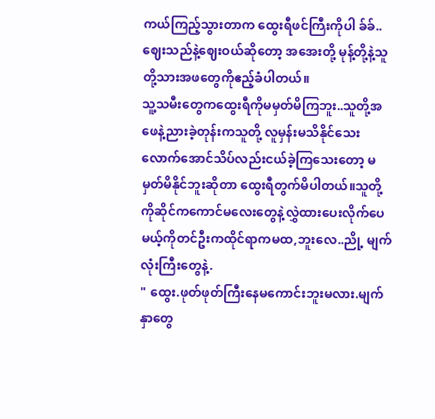ကယ်ကြည့်သွားတာက ထွေးရီဖင်ကြီးကိုပါ ခ်ခ်..ဈေးသည်နဲ့ဈေးဝယ်ဆိုတော့ အအေးတို့ မုန့်တို့နဲ့သူတို့သားအဖတွေကိုဧည့်ခံပါတယ်။
သူ့သမီးတွေကထွေးရီကိုမမှတ်မိကြဘူး..သူတို့အဖေနဲ့ညားခဲ့တုန်းကသူတို့ လူမှန်းမသိနိုင်သေးလောက်အောင်သိပ်လည်းငယ်ခဲ့ကြသေးတော့ မမှတ်မိနိုင်ဘူးဆိုတာ ထွေးရီတွက်မိပါတယ်။သူတို့ကိုဆိုင်ကကောင်မလေးတွေနဲ့လွှဲထားပေးလိုက်ပေမယ့်ကိုတင်ဦးကထိုင်ရာကမထ,ဘူးလေ..ညို့ မျက်လုံးကြီးတွေနဲ့.
" ထွေး.ဖုတ်ဖုတ်ကြီးနေမကောင်းဘူးမလား.မျက်နှာတွေ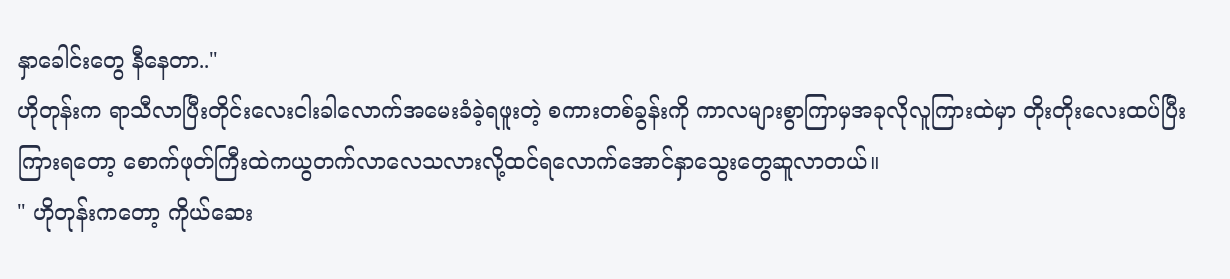နှာခေါင်းတွေ နီနေတာ.."
ဟိုတုန်းက ရာသီလာပြီးတိုင်းလေးငါးခါလောက်အမေးခံခဲ့ရဖူးတဲ့ စကားတစ်ခွန်းကို ကာလများစွာကြာမှအခုလိုလူကြားထဲမှာ တိုးတိုးလေးထပ်ပြီးကြားရတော့ စောက်ဖုတ်ကြီးထဲကယွတက်လာလေသလားလို့ထင်ရလောက်အောင်နှာသွေးတွေဆူလာတယ်။
" ဟိုတုန်းကတော့ ကိုယ်ဆေး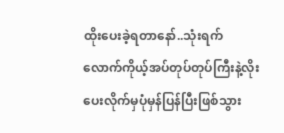ထိုးပေးခဲ့ရတာနော်..သုံးရက်လောက်ကိုယ့်အပ်တုပ်တုပ်ကြီးနဲ့လိုးပေးလိုက်မှပုံမှန်ပြန်ပြီးဖြစ်သွား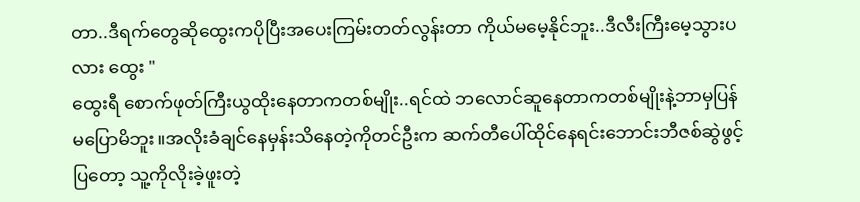တာ..ဒီရက်တွေဆိုထွေးကပိုပြီးအပေးကြမ်းတတ်လွန်းတာ ကိုယ်မမေ့နိုင်ဘူး..ဒီလီးကြီးမေ့သွားပလား ထွေး "
ထွေးရီ စောက်ဖုတ်ကြီးယွထိုးနေတာကတစ်မျိုး..ရင်ထဲ ဘလောင်ဆူနေတာကတစ်မျိုးနဲ့ဘာမှပြန်မပြောမိဘူး။အလိုးခံချင်နေမှန်းသိနေတဲ့ကိုတင်ဦးက ဆက်တီပေါ်ထိုင်နေရင်းဘောင်းဘီဇစ်ဆွဲဖွင့်ပြတော့ သူ့ကိုလိုးခဲ့ဖူးတဲ့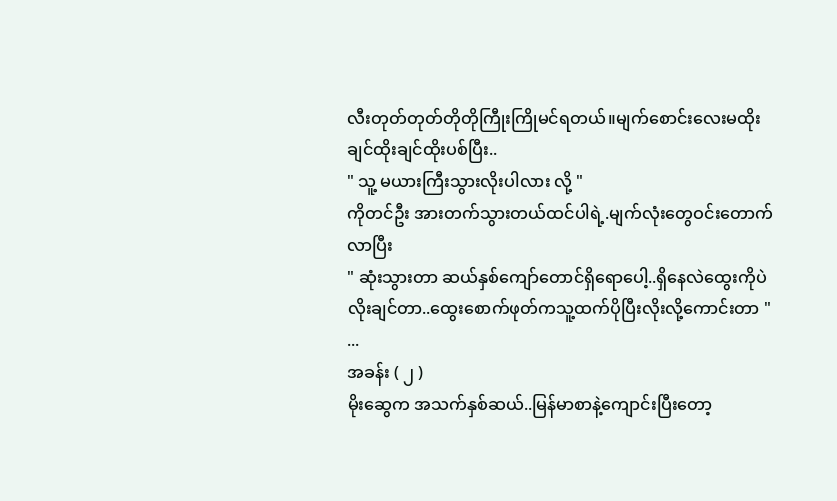လီးတုတ်တုတ်တိုတိုကြီုးကြိုမင်ရတယ်။မျက်စောင်းလေးမထိုးချင်ထိုးချင်ထိုးပစ်ပြီး..
" သူ့ မယားကြီးသွားလိုးပါလား လို့ "
ကိုတင်ဦး အားတက်သွားတယ်ထင်ပါရဲ့.မျက်လုံးတွေဝင်းတောက်လာပြီး
" ဆုံးသွားတာ ဆယ်နှစ်ကျော်တောင်ရှိရောပေါ့..ရှိနေလဲထွေးကိုပဲလိုးချင်တာ..ထွေးစောက်ဖုတ်ကသူ့ထက်ပိုပြီးလိုးလို့ကောင်းတာ "
...
အခန်း ( ၂ )
မိုးဆွေက အသက်နှစ်ဆယ်..မြန်မာစာနဲ့ကျောင်းပြီးတော့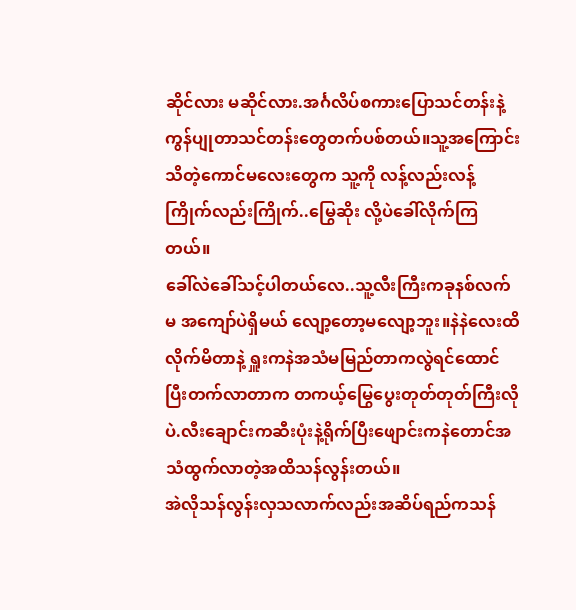ဆိုင်လား မဆိုင်လား.အင်္ဂလိပ်စကားပြောသင်တန်းနဲ့ကွန်ပျုတာသင်တန်းတွေတက်ပစ်တယ်။သူ့အကြောင်းသိတဲ့ကောင်မလေးတွေက သူ့ကို လန့်လည်းလန့် ကြိုက်လည်းကြိုက်..မြွေဆိုး လို့ပဲခေါ်လိုက်ကြတယ်။
ခေါ်လဲခေါ်သင့်ပါတယ်လေ..သူ့လီးကြီးကခုနစ်လက်မ အကျော်ပဲရှိမယ် လျော့တော့မလျော့ဘူး။နဲနဲလေးထိလိုက်မိတာနဲ့ ရှူးကနဲအသံမမြည်တာကလွဲရင်ထောင်ပြီးတက်လာတာက တကယ့်မြွေပွေးတုတ်တုတ်ကြီးလိုပဲ.လီးချောင်းကဆီးပုံးနဲ့ရိုက်ပြီးဖျောင်းကနဲတောင်အသံထွက်လာတဲ့အထိသန်လွန်းတယ်။
အဲလိုသန်လွန်းလှသလာက်လည်းအဆိပ်ရည်ကသန်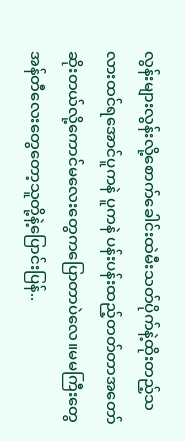လွန်းများလွန်းလို့စောက်ခေါင်းထဲမီးသတ်ပိုက်နဲ့ထိုးတည့်သလားထင်ရအောင်ပူကနဲ ပူကနဲ ပန်းပန်းထည့်တတ်တာအတော်ဆိုးတယ်လို့ကောင်မလေးတွေကပြောတာပဲလေ။မမကြီးတွေ အန်တီလေးတွေတော့သူတို့နဲ့ပြောင်းပြန်..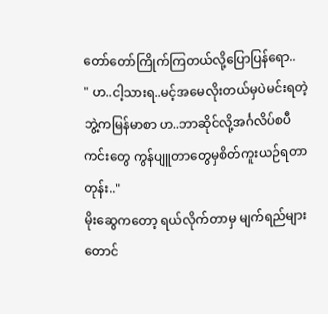တော်တော်ကြိုက်ကြတယ်လို့ပြောပြန်ရော..
" ဟ..ငါ့သားရ..မင့်အမေလိုးတယ်မှပဲမင်းရတဲ့ဘွဲ့ကမြန်မာစာ ဟ..ဘာဆိုင်လို့အင်္ဂလိပ်စပီကင်းတွေ ကွန်ပျူတာတွေမှစိတ်ကူးယဉ်ရတာတုန်း.."
မိုးဆွေကတော့ ရယ်လိုက်တာမှ မျက်ရည်များတောင်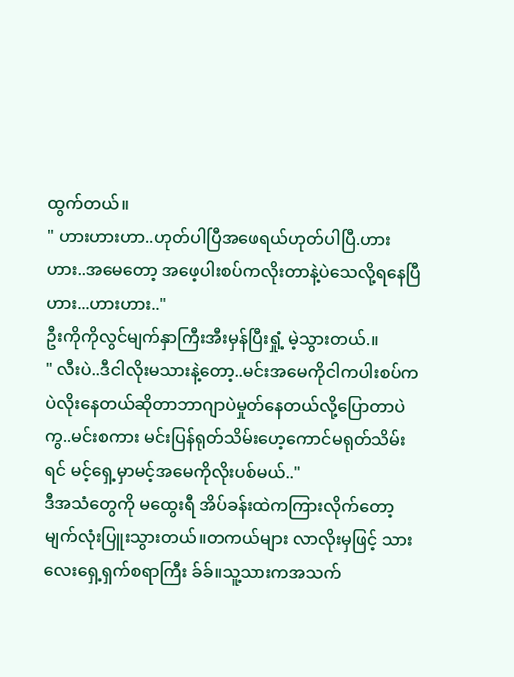ထွက်တယ်။
" ဟားဟားဟာ..ဟုတ်ပါပြီအဖေရယ်ဟုတ်ပါပြီ.ဟားဟား..အမေတော့ အဖေ့ပါးစပ်ကလိုးတာနဲ့ပဲသေလို့ရနေပြီ ဟား...ဟားဟား.."
ဦးကိုကိုလွင်မျက်နှာကြီးအီးမှန်ပြီးရှုံ့ မဲ့သွားတယ်.။
" လီးပဲ..ဒီငါလိုးမသားနဲ့တော့..မင်းအမေကိုငါကပါးစပ်ကပဲလိုးနေတယ်ဆိုတာဘာဂျာပဲမှုတ်နေတယ်လို့ပြောတာပဲကွ..မင်းစကား မင်းပြန်ရုတ်သိမ်းဟေ့ကောင်မရုတ်သိမ်းရင် မင့်ရှေ့မှာမင့်အမေကိုလိုးပစ်မယ်.."
ဒီအသံတွေကို မထွေးရီ အိပ်ခန်းထဲကကြားလိုက်တော့မျက်လုံးပြူးသွားတယ်။တကယ်များ လာလိုးမှဖြင့် သားလေးရှေ့ရှက်စရာကြီး ခ်ခ်။သူ့သားကအသက်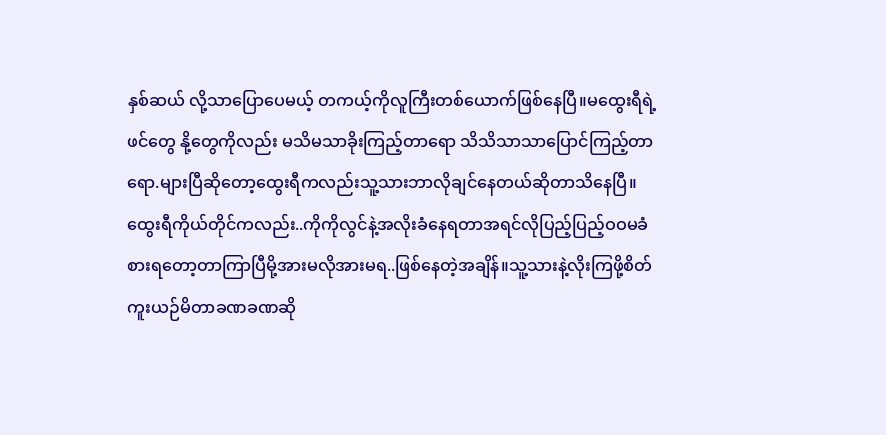နှစ်ဆယ် လို့သာပြောပေမယ့် တကယ့်ကိုလူကြီးတစ်ယောက်ဖြစ်နေပြီ။မထွေးရီရဲ့ဖင်တွေ နို့တွေကိုလည်း မသိမသာခိုးကြည့်တာရော သိသိသာသာပြောင်ကြည့်တာရော.များပြီဆိုတော့ထွေးရီကလည်းသူ့သားဘာလိုချင်နေတယ်ဆိုတာသိနေပြီ။
ထွေးရီကိုယ်တိုင်ကလည်း..ကိုကိုလွင်နဲ့အလိုးခံနေရတာအရင်လိုပြည့်ပြည့်ဝဝမခံစားရတော့တာကြာပြီမို့အားမလိုအားမရ..ဖြစ်နေတဲ့အချိန်။သူ့သားနဲ့လိုးကြဖို့စိတ်ကူးယဉ်မိတာခဏခဏဆို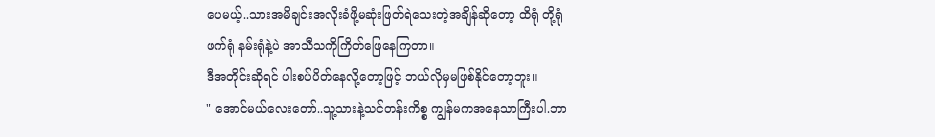ပေမယ့်..သားအမိချင်းအလိုးခံဖို့မဆုံးဖြတ်ရဲသေးတဲ့အချိန်ဆိုတော့ ထိရုံ တို့ရုံ ဖက်ရုံ နမ်းရုံနဲ့ပဲ အာသီသကိုကြိတ်ဖြေနေကြတာ။
ဒီအတိုင်းဆိုရင် ပါးစပ်ပိတ်နေလို့တော့ဖြင့် ဘယ်လိုမှမဖြစ်နိုင်တော့ဘူး။
" အောင်မယ်လေးတော်..သူ့သားနဲ့သင်တန်းကိစ္စ ကျွန်မကအနေသာကြီးပါ.ဘာ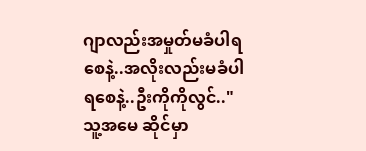ဂျာလည်းအမှုတ်မခံပါရစေနဲ့..အလိုးလည်းမခံပါရစေနဲ့..ဦးကိုကိုလွင်.."
သူ့အမေ ဆိုင်မှာ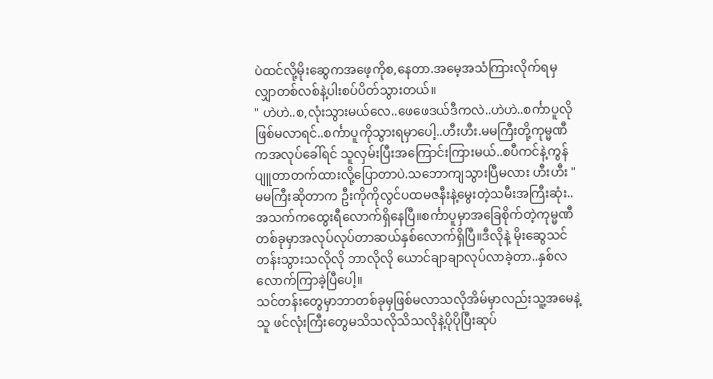ပဲထင်လို့မိုးဆွေကအဖေ့ကိုစ,နေတာ.အမေ့အသံကြားလိုက်ရမှ လျှာတစ်လစ်နဲ့ပါးစပ်ပိတ်သွားတယ်။
" ဟဲဟဲ..စ,လုံးသွားမယ်လေ..ဖေဖေဒယ်ဒီကလဲ..ဟဲဟဲ..စင်္ကာပူလိုဖြစ်မလာရင်..စင်္ကာပူကိုသွားရမှာပေါ့..ဟီးဟီး.မမကြီးတို့ကုမ္မဏီကအလုပ်ခေါ်ရင် သူလှမ်းပြီးအကြောင်းကြားမယ်..စပီကင်နဲ့ကွန်ပျူတာတက်ထားလို့ပြောတာပဲ.သဘောကျသွားပြီမလား ဟီးဟီး "
မမကြီးဆိုတာက ဦးကိုကိုလွင်ပထမဇနီးနဲ့မွေးတဲ့သမီးအကြီးဆုံး..အသက်ကထွေးရီလောက်ရှိနေပြီ။စင်္ကာပူမှာအခြေစိုက်တဲ့ကုမ္မဏီတစ်ခုမှာအလုပ်လုပ်တာဆယ်နှစ်လောက်ရှိပြီ။ဒီလိုနဲ့ မိုးဆွေသင်တန်းသွားသလိုလို ဘာလိုလို ယောင်ချာချာလုပ်လာခဲ့တာ..နှစ်လလောက်ကြာခဲ့ပြီပေါ့။
သင်တန်းတွေမှာဘာတစ်ခုမှဖြစ်မလာသလိုအိမ်မှာလည်းသူ့အမေနဲ့သူ ဖင်လုံးကြီးတွေမသိသလိုသိသလိုနဲ့ပိုပိုပြီးဆုပ်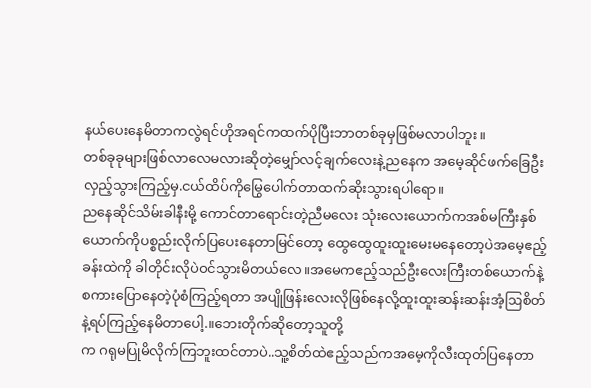နယ်ပေးနေမိတာကလွဲရင်ဟိုအရင်ကထက်ပိုပြီးဘာတစ်ခုမှဖြစ်မလာပါဘူး။
တစ်ခုခုများဖြစ်လာလေမလားဆိုတဲ့မျှော်လင့်ချက်လေးနဲ့ညနေက အမေ့ဆိုင်ဖက်ခြေဦးလှည့်သွားကြည့်မှ.ငယ်ထိပ်ကိုမြွေပေါက်တာထက်ဆိုးသွားရပါရော။
ညနေဆိုင်သိမ်းခါနီးမို့ ကောင်တာရောင်းတဲ့ညီမလေး သုံးလေးယောက်ကအစ်မကြီးနှစ်ယောက်ကိုပစ္စည်းလိုက်ပြပေးနေတာမြင်တော့ ထွေထွေထူးထူးမေးမနေတော့ပဲအမေ့ဧည့်ခန်းထဲကို ခါတိုင်းလိုပဲဝင်သွားမိတယ်လေ။အမေကဧည့်သည်ဦးလေးကြီးတစ်ယောက်နဲ့ စကားပြောနေတဲ့ပုံစံကြည့်ရတာ အပျိုဖြန်းလေးလိုဖြစ်နေလို့ထူးထူးဆန်းဆန်းအံ့ဩစိတ်နဲ့ရပ်ကြည့်နေမိတာပေါ့.။ဘေးတိုက်ဆိုတော့သူတို့
က ဂရုမပြုမိလိုက်ကြဘူးထင်တာပဲ..သူ့စိတ်ထဲဧည့်သည်ကအမေ့ကိုလီးထုတ်ပြနေတာ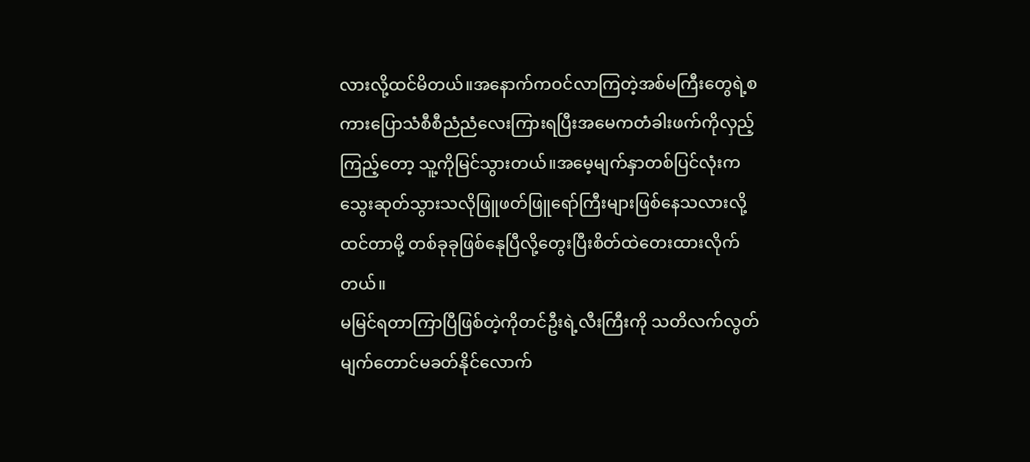လားလို့ထင်မိတယ်။အနောက်ကဝင်လာကြတဲ့အစ်မကြီးတွေရဲ့စကားပြောသံစီစီညံညံလေးကြားရပြီးအမေကတံခါးဖက်ကိုလှည့်ကြည့်တော့ သူ့ကိုမြင်သွားတယ်။အမေ့မျက်နှာတစ်ပြင်လုံးကသွေးဆုတ်သွားသလိုဖြူဖတ်ဖြူရော်ကြီးများဖြစ်နေသလားလို့ထင်တာမို့ တစ်ခုခုဖြစ်နေုပြီလို့တွေးပြီးစိတ်ထဲတေးထားလိုက်တယ်။
မမြင်ရတာကြာပြီဖြစ်တဲ့ကိုတင်ဦးရဲ့လီးကြီးကို သတိလက်လွတ်မျက်တောင်မခတ်နိုင်လောက်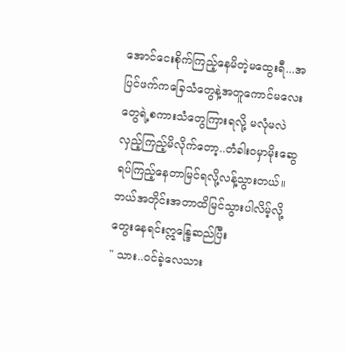အောင်ငေးစိုက်ကြည့်နေမိတဲ့မထွေးရီ...အပြင်ဖက်ကခြေသံတွေနဲ့အတူကောင်မလေးတွေရဲ့စကားသံတွေကြားရလို့ မလုံမလဲလှည့်ကြည့်မိလိုက်တော့..တံခါးဝမှာမိုးဆွေရပ်ကြည့်နေတာမြင်ရလို့လန့်သွားတယ်။
ဘယ်အတိုင်းအတာထိမြင်သွားပါလိမ့်လို့တွေးနေရင်းဣန္ဒြေဆည်ပြီး
" သား..ဝင်ခဲ့လေသား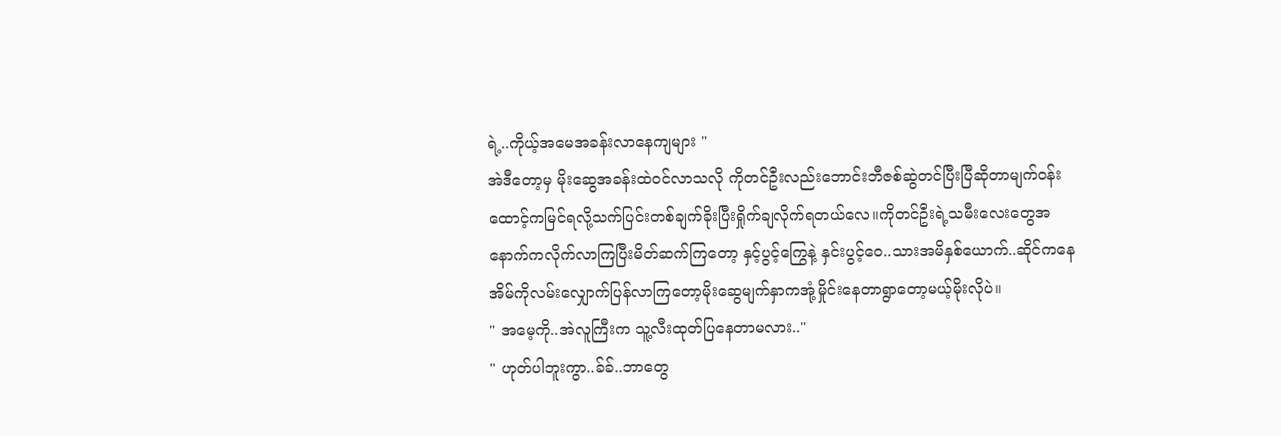ရဲ့..ကိုယ့်အမေအခန်းလာနေကျများ "
အဲဒီတော့မှ မိုးဆွေအခန်းထဲဝင်လာသလို ကိုတင်ဦးလည်းဘောင်းဘီဇစ်ဆွဲတင်ပြီးပြီဆိုတာမျက်ဝန်းထောင့်ကမြင်ရလို့သက်ပြင်းတစ်ချက်ခိုးပြီးရှိုက်ချလိုက်ရတယ်လေ။ကိုတင်ဦးရဲ့သမီးလေးတွေအနောက်ကလိုက်လာကြပြီးမိတ်ဆက်ကြတော့ နှင့်ပွင့်ကြွေနဲ့ နှင်းပွင့်ဝေ..သားအမိနှစ်ယောက်..ဆိုင်ကနေ အိမ်ကိုလမ်းလျှောက်ပြန်လာကြတော့မိုးဆွေမျက်နှာကအုံ့မှိုင်းနေတာရွာတော့မယ့်မိုးလိုပဲ။
" အမေ့ကို..အဲလူကြီးက သူ့လီးထုတ်ပြနေတာမလား.."
" ဟုတ်ပါဘူးကွာ..ခ်ခ်..ဘာတွေ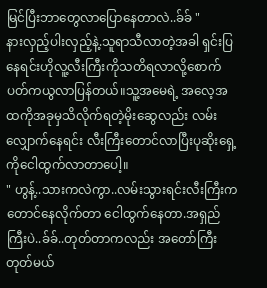မြင်ပြီးဘာတွေလာပြောနေတာလဲ..ခ်ခ် "
နားလှည့်ပါးလှည့်နဲ့.သူရာသီလာတဲ့အခါ ရှင်းပြနေရင်းဟိုလူ့လီးကြီးကိုသတိရလာလို့စောက်ပတ်ကယွလာပြန်တယ်။သူ့အမေရဲ့ အလေ့အထကိုအခုမှသိလိုက်ရတဲ့မိုးဆွေလည်း လမ်းလျှောက်နေရင်း လီးကြီးတောင်လာပြီးပုဆိုးရှေ့ကိုငေါထွက်လာတာပေါ့။
" ဟွန့်..သားကလဲကွာ..လမ်းသွားရင်းလီးကြီးကတောင်နေလိုက်တာ ငေါထွက်နေတာ.အရှည်ကြီးပဲ..ခ်ခ်..တုတ်တာကလည်း အတော်ကြီးတုတ်မယ်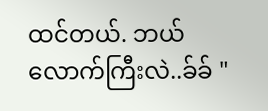ထင်တယ်. ဘယ်လောက်ကြီးလဲ..ခ်ခ် "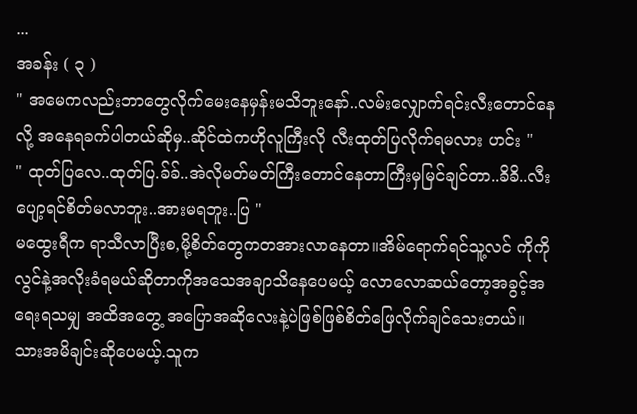...
အခန်း ( ၃ )
" အမေကလည်းဘာတွေလိုက်မေးနေမှန်းမသိဘူးနော်..လမ်းလျှောက်ရင်းလီးတောင်နေလို့ အနေရခက်ပါတယ်ဆိုမှ..ဆိုင်ထဲကဟိုလူကြီးလို လီးထုတ်ပြလိုက်ရမလား ဟင်း "
" ထုတ်ပြလေ..ထုတ်ပြ.ခ်ခ်..အဲလိုမတ်မတ်ကြီးတောင်နေတာကြီးမှမြင်ချင်တာ..ခိခိ..လီးပျော့ရင်စိတ်မလာဘူး..အားမရဘူး..ပြ "
မထွေးရီက ရာသီလာပြီးစ,မို့စိတ်တွေကတအားလာနေတာ။အိမ်ရောက်ရင်သူ့လင် ကိုကိုလွင်နဲ့အလိုးခံရမယ်ဆိုတာကိုအသေအချာသိနေပေမယ့် လောလောဆယ်တော့အခွင့်အရေးရသမျှ အထိအတွေ့ အပြောအဆိုလေးနဲ့ပဲဖြစ်ဖြစ်စိတ်ဖြေလိုက်ချင်သေးတယ်။
သားအမိချင်းဆိုပေမယ့်.သူက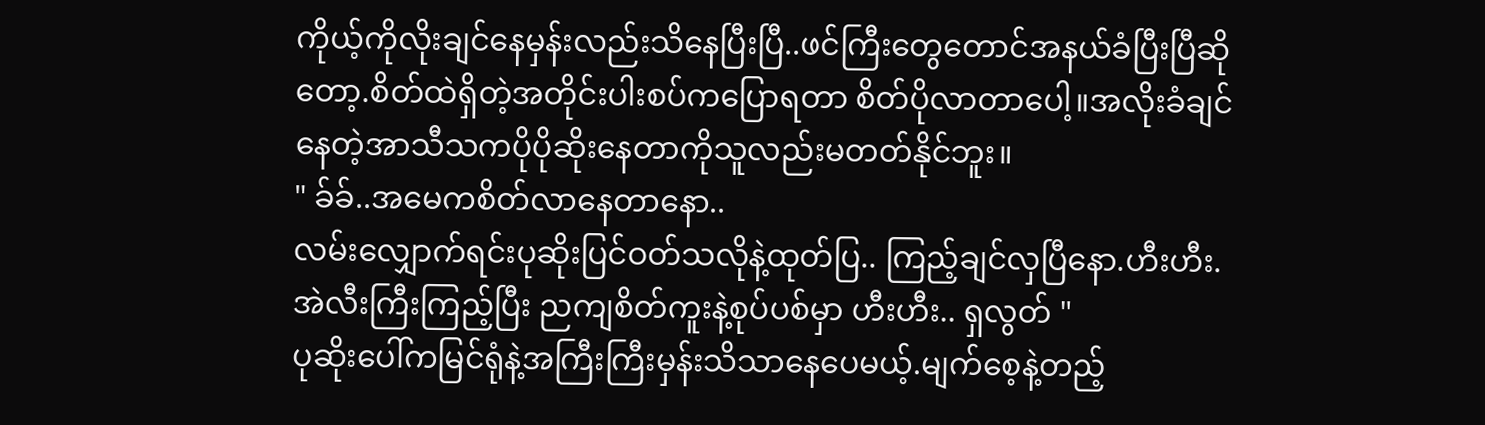ကိုယ့်ကိုလိုးချင်နေမှန်းလည်းသိနေပြီးပြီ..ဖင်ကြီးတွေတောင်အနယ်ခံပြီးပြီဆိုတော့.စိတ်ထဲရှိတဲ့အတိုင်းပါးစပ်ကပြောရတာ စိတ်ပိုလာတာပေါ့။အလိုးခံချင်နေတဲ့အာသီသကပိုပိုဆိုးနေတာကိုသူလည်းမတတ်နိုင်ဘူး။
" ခ်ခ်..အမေကစိတ်လာနေတာနော..
လမ်းလျှောက်ရင်းပုဆိုးပြင်ဝတ်သလိုနဲ့ထုတ်ပြ.. ကြည့်ချင်လှပြီနော.ဟီးဟီး.အဲလီးကြီးကြည့်ပြီး ညကျစိတ်ကူးနဲ့စုပ်ပစ်မှာ ဟီးဟီး.. ရှလွတ် "
ပုဆိုးပေါ်ကမြင်ရုံနဲ့အကြီးကြီးမှန်းသိသာနေပေမယ့်.မျက်စေ့နဲ့တည့်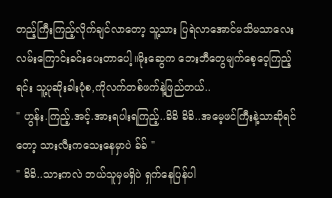တည့်ကြီးကြည့်လိုက်ချင်လာတော့ သူ့သား ပြရဲလာအောင်မသိမသာလေးလမ်းကြောင်းခင်းပေးတာပေါ့။မိုးဆွေက ဘေးဘီတွေမျက်စေ့ဝေ့ကြည့်ရင်း သူ့ပုဆိုးခါးပုံစ,ကိုလက်တစ်ဖက်နဲ့ဖြည်တယ်..
" ဟွန်း.ကြည့်.အင့်.အားရပါးရကြည့်..ခိခိ ခိခိ..အမေ့ဖင်ကြီးနဲ့သာဆိုရင်တော့ သားလီးကသေးနေမှာပဲ ခ်ခ် "
" ခိခိ..သားကလဲ ဘယ်သူမှမရှိပဲ ရှက်နေပြန်ပါ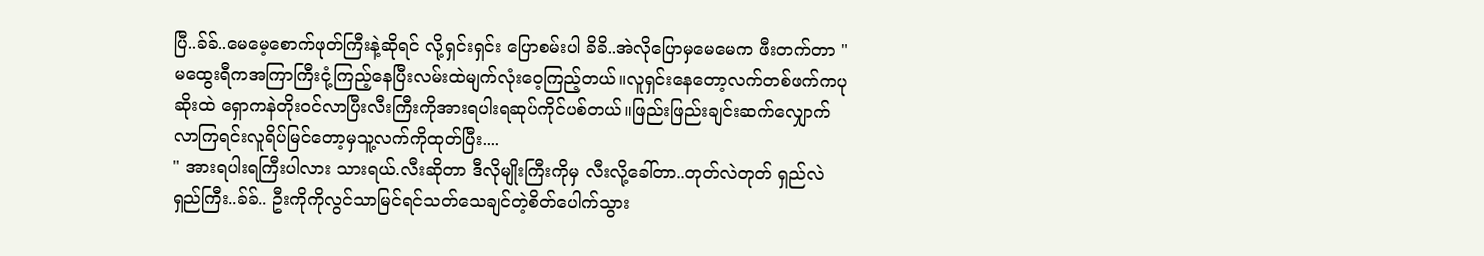ပြီ..ခ်ခ်..မေမေ့စောက်ဖုတ်ကြီးနဲ့ဆိုရင် လို့ရှင်းရှင်း ပြောစမ်းပါ ခိခိ..အဲလိုပြောမှမေမေက ဖီးတက်တာ "
မထွေးရီကအကြာကြီးငုံ့ကြည့်နေပြီးလမ်းထဲမျက်လုံးဝေ့ကြည့်တယ်။လူရှင်းနေတော့လက်တစ်ဖက်ကပုဆိုးထဲ ရှောကနဲတိုးဝင်လာပြီးလီးကြီးကိုအားရပါးရဆုပ်ကိုင်ပစ်တယ်။ဖြည်းဖြည်းချင်းဆက်လျှောက်လာကြရင်းလူရိပ်မြင်တော့မှသူ့လက်ကိုထုတ်ပြီး....
" အားရပါးရကြီးပါလား သားရယ်.လီးဆိုတာ ဒီလိုမျိုးကြီးကိုမှ လီးလို့ခေါ်တာ..တုတ်လဲတုတ် ရှည်လဲရှည်ကြီး..ခ်ခ်.. ဦးကိုကိုလွင်သာမြင်ရင်သတ်သေချင်တဲ့စိတ်ပေါက်သွား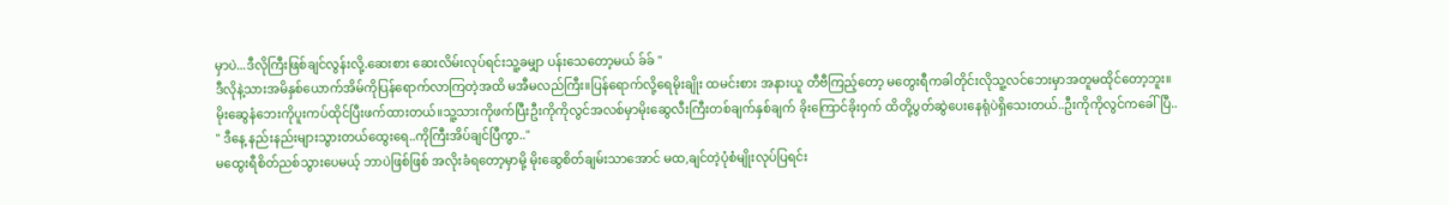မှာပဲ...ဒီလိုကြီးဖြစ်ချင်လွန်းလို့.ဆေးစား ဆေးလိမ်းလုပ်ရင်းသူ့ခမျှာ ပန်းသေတော့မယ် ခ်ခ် "
ဒီလိုနဲ့သားအမိနှစ်ယောက်အိမ်ကိုပြန်ရောက်လာကြတဲ့အထိ မအီမလည်ကြီး။ပြန်ရောက်လို့ရေမိုးချိုး ထမင်းစား အနားယူ တီဗီကြည့်တော့ မတွေးရီကခါတိုင်းလိုသူ့လင်ဘေးမှာအတူမထိုင်တော့ဘူး။
မိုးဆွေနံဘေးကိုပူးကပ်ထိုင်ပြီးဖက်ထားတယ်။သူ့သားကိုဖက်ပြီးဦးကိုကိုလွင်အလစ်မှာမိုးဆွေလီးကြီးတစ်ချက်နှစ်ချက် ခိုးကြောင်ခိုးဝှက် ထိတို့ပွတ်ဆွဲပေးနေရုံပဲရှိသေးတယ်..ဦးကိုကိုလွင်ကခေါ်ပြီ..
" ဒီနေ့ နည်းနည်းများသွားတယ်ထွေးရေ..ကိုကြီးအိပ်ချင်ပြီကွာ.."
မထွေးရီစိတ်ညစ်သွားပေမယ့် ဘာပဲဖြစ်ဖြစ် အလိုးခံရတော့မှာမို့ မိုးဆွေစိတ်ချမ်းသာအောင် မထ,ချင်တဲ့ပုံစံမျိုးလုပ်ပြရင်း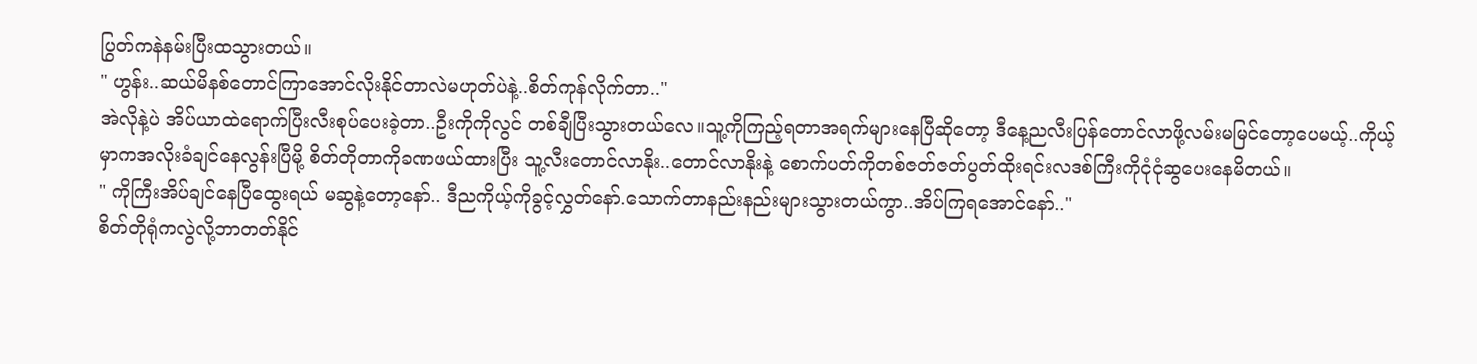ပြွတ်ကနဲနမ်းပြီးထသွားတယ်။
" ဟွန်း..ဆယ်မိနစ်တောင်ကြာအောင်လိုးနိုင်တာလဲမဟုတ်ပဲနဲ့..စိတ်ကုန်လိုက်တာ.."
အဲလိုနဲ့ပဲ အိပ်ယာထဲရောက်ပြီးလီးစုပ်ပေးခဲ့တာ..ဦးကိုကိုလွင် တစ်ချီပြီးသွားတယ်လေ။သူ့ကိုကြည့်ရတာအရက်များနေပြီဆိုတော့ ဒီနေ့ညလီးပြန်တောင်လာဖို့လမ်းမမြင်တော့ပေမယ့်..ကိုယ့်မှာကအလိုးခံချင်နေလွန်းပြီမို့ စိတ်တိုတာကိုခဏဖယ်ထားပြီး သူ့လီးတောင်လာနိုး..တောင်လာနိုးနဲ့ စောက်ပတ်ကိုတစ်ဇတ်ဇတ်ပွတ်ထိုးရင်းလဒစ်ကြီးကိုငုံငုံဆွပေးနေမိတယ်။
" ကိုကြီးအိပ်ချင်နေပြီထွေးရယ် မဆွနဲ့တော့နော်.. ဒီညကိုယ့်ကိုခွင့်လွှတ်နော်.သောက်တာနည်းနည်းများသွားတယ်ကွာ..အိပ်ကြရအောင်နော်.."
စိတ်တိုရုံကလွဲလို့ဘာတတ်နိုင်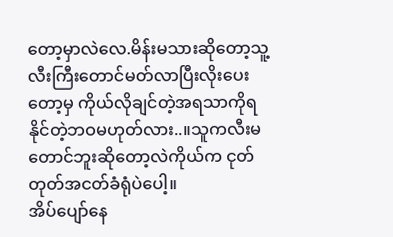တော့မှာလဲလေ.မိန်းမသားဆိုတော့သူ့လီးကြီးတောင်မတ်လာပြီးလိုးပေးတော့မှ ကိုယ်လိုချင်တဲ့အရသာကိုရနိုင်တဲ့ဘဝမဟုတ်လား..။သူကလီးမတောင်ဘူးဆိုတော့လဲကိုယ်က ငုတ်တုတ်အငတ်ခံရုံပဲပေါ့။
အိပ်ပျော်နေ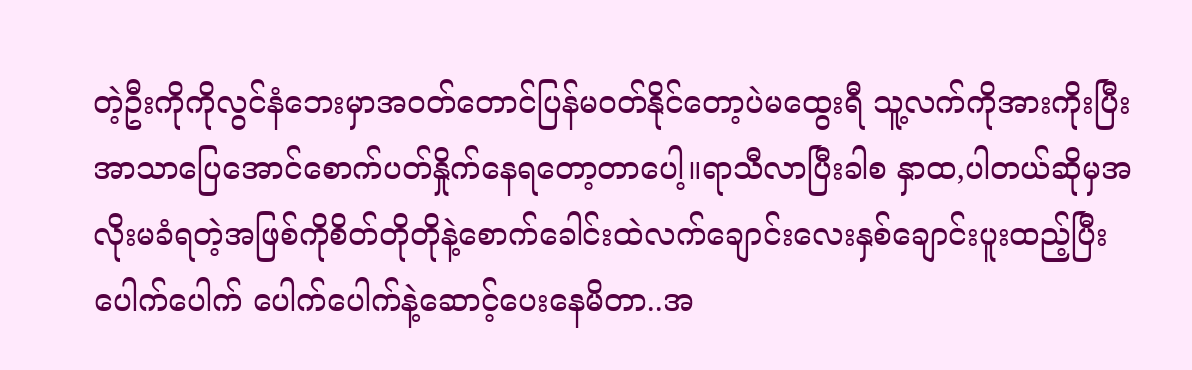တဲ့ဦးကိုကိုလွင်နံဘေးမှာအဝတ်တောင်ပြန်မဝတ်နိုင်တော့ပဲမထွေးရီ သူ့လက်ကိုအားကိုးပြီးအာသာပြေအောင်စောက်ပတ်နှိုက်နေရတော့တာပေါ့။ရာသီလာပြီးခါစ နှာထ,ပါတယ်ဆိုမှအလိုးမခံရတဲ့အဖြစ်ကိုစိတ်တိုတိုနဲ့စောက်ခေါင်းထဲလက်ချောင်းလေးနှစ်ချောင်းပူးထည့်ပြီး ပေါက်ပေါက် ပေါက်ပေါက်နဲ့ဆောင့်ပေးနေမိတာ..အ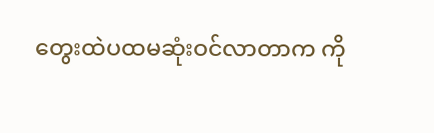တွေးထဲပထမဆုံးဝင်လာတာက ကို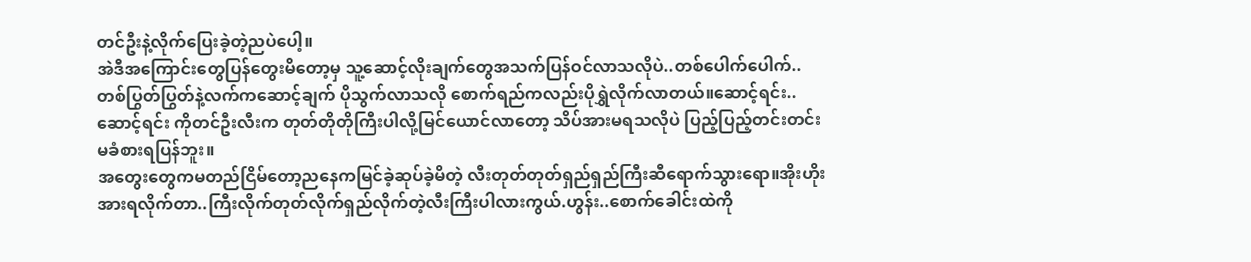တင်ဦးနဲ့လိုက်ပြေးခဲ့တဲ့ညပဲပေါ့။
အဲဒီအကြောင်းတွေပြန်တွေးမိတော့မှ သူ့ဆောင့်လိုးချက်တွေအသက်ပြန်ဝင်လာသလိုပဲ..တစ်ပေါက်ပေါက်..တစ်ပြွတ်ပြွတ်နဲ့လက်ကဆောင့်ချက် ပိုသွက်လာသလို စောက်ရည်ကလည်းပိုရွှဲလိုက်လာတယ်။ဆောင့်ရင်း..ဆောင့်ရင်း ကိုတင်ဦးလီးက တုတ်တိုတိုကြီးပါလို့မြင်ယောင်လာတော့ သိပ်အားမရသလိုပဲ ပြည့်ပြည့်တင်းတင်း မခံစားရပြန်ဘူး။
အတွေးတွေကမတည်ငြိမ်တော့ညနေကမြင်ခဲ့ဆုပ်ခဲ့မိတဲ့ လီးတုတ်တုတ်ရှည်ရှည်ကြီးဆီရောက်သွားရော။အိုးဟိုးအားရလိုက်တာ..ကြီးလိုက်တုတ်လိုက်ရှည်လိုက်တဲ့လီးကြီးပါလားကွယ်.ဟွန်း..စောက်ခေါင်းထဲကို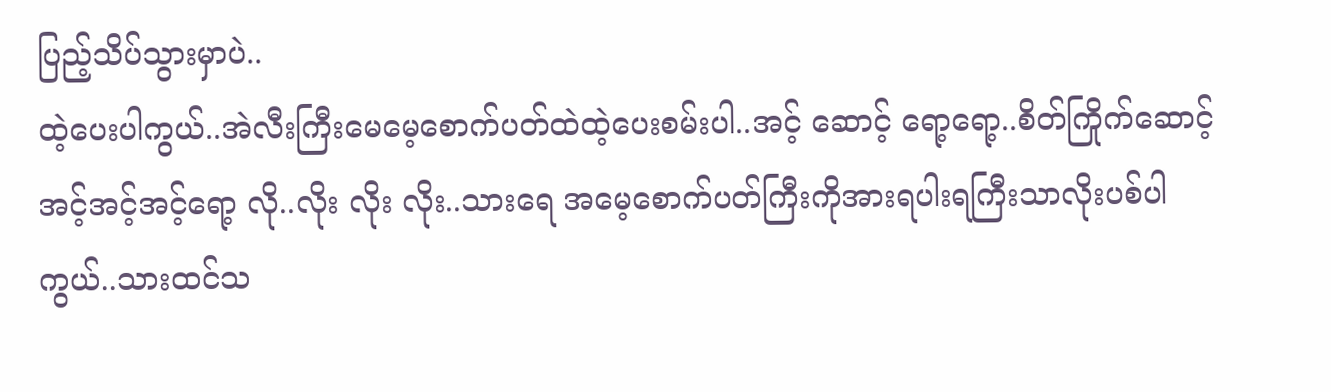ပြည့်သိပ်သွားမှာပဲ..
ထဲ့ပေးပါကွယ်..အဲလီးကြီးမေမေ့စောက်ပတ်ထဲထဲ့ပေးစမ်းပါ..အင့် ဆောင့် ရော့ရော့..စိတ်ကြိုက်ဆောင့် အင့်အင့်အင့်ရော့ လို..လိုး လိုး လိုး..သားရေ အမေ့စောက်ပတ်ကြီးကိုအားရပါးရကြီးသာလိုးပစ်ပါကွယ်..သားထင်သ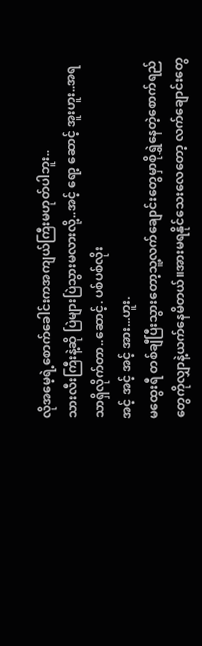လိုအမေ့ရဲ့စောက်ခေါင်းကအကျယ်ကြီးမဟုတ်ပါဘူး..
သားလီးကြီးနဲ့ဆို ပြဲများပြဲသွားမလားလို့..အင့် ရော့ ဆောင့် အူးဟူး..အရသာရှိလိုက်တာ..ဆောင့်. ပစ်ပစ်လိုး
အင့် အင့် အင့် အား...ဟူး.
မထွေးရီ တစ်ချီပြီးသွားတော့သူ့လက်ချောင်းတွေမှာစိုရွှဲနေတဲ့စောက်ရည်တွေကိုလျှာနဲ့ယက်နေမိတယ်။အားမရနိုင်သေးလေတော့ လက်ချောင်းတွေ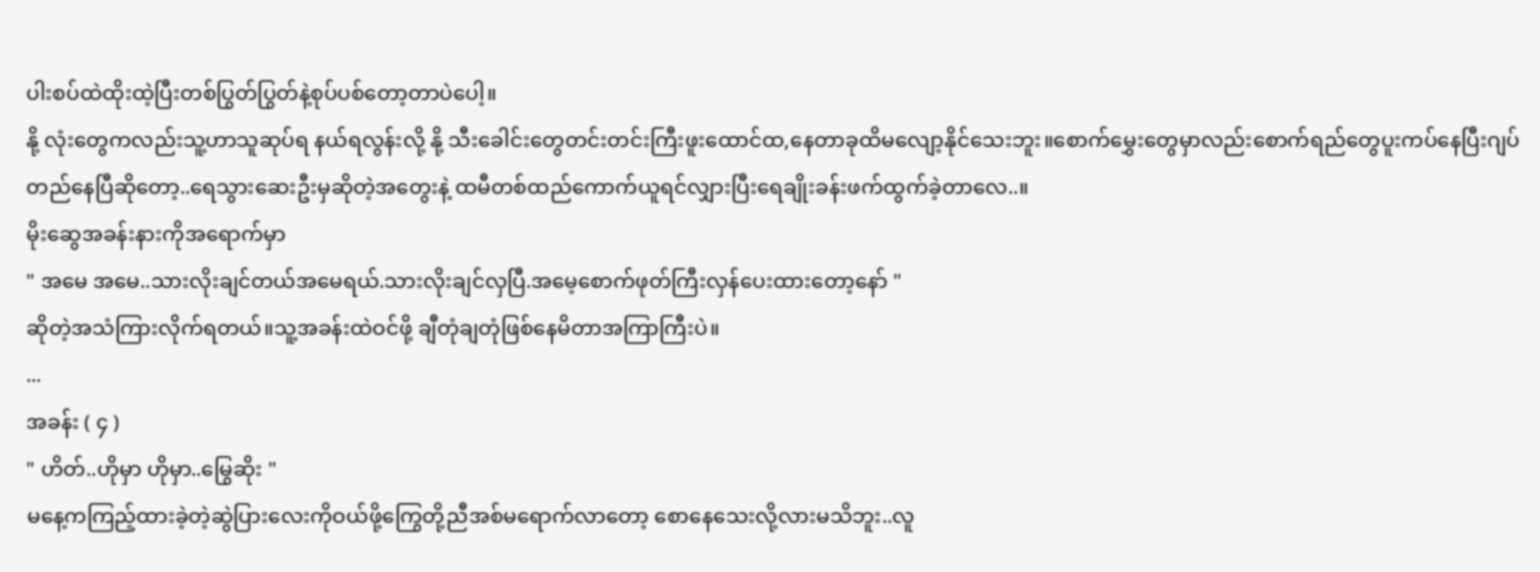ပါးစပ်ထဲထိုးထဲ့ပြီးတစ်ပြွတ်ပြွတ်နဲ့စုပ်ပစ်တော့တာပဲပေါ့။
နို့ လုံးတွေကလည်းသူ့ဟာသူဆုပ်ရ နယ်ရလွန်းလို့ နို့ သီးခေါင်းတွေတင်းတင်းကြီးဖူးထောင်ထ,နေတာခုထိမလျော့နိုင်သေးဘူး။စောက်မွှေးတွေမှာလည်းစောက်ရည်တွေပူးကပ်နေပြီးဂျပ်တည်နေပြီဆိုတော့..ရေသွားဆေးဦးမှဆိုတဲ့အတွေးနဲ့ ထမီတစ်ထည်ကောက်ယူရင်လျှားပြီးရေချိုးခန်းဖက်ထွက်ခဲ့တာလေ..။
မိုးဆွေအခန်းနားကိုအရောက်မှာ
" အမေ အမေ..သားလိုးချင်တယ်အမေရယ်.သားလိုးချင်လှပြီ.အမေ့စောက်ဖုတ်ကြီးလှန်ပေးထားတော့နော် "
ဆိုတဲ့အသံကြားလိုက်ရတယ်။သူ့အခန်းထဲဝင်ဖို့ ချီတုံချတုံဖြစ်နေမိတာအကြာကြီးပဲ။
...
အခန်း ( ၄ )
" ဟိတ်..ဟိုမှာ ဟိုမှာ..မြွေဆိုး "
မနေ့ကကြည့်ထားခဲ့တဲ့ဆွဲပြားလေးကိုဝယ်ဖို့ကြွေတို့ညီအစ်မရောက်လာတော့ စောနေသေးလို့လားမသိဘူး..လူ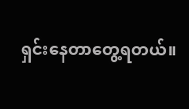ရှင်းနေတာတွေ့ရတယ်။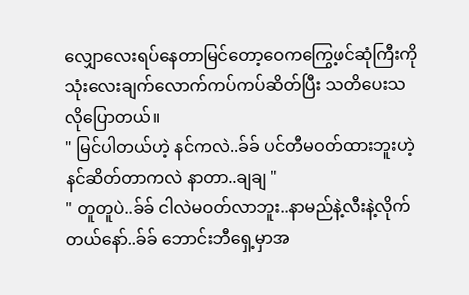လျှောလေးရပ်နေတာမြင်တော့ဝေကကြွေ့ဖင်ဆုံကြီးကိုသုံးလေးချက်လောက်ကပ်ကပ်ဆိတ်ပြီး သတိပေးသလိုပြောတယ်။
" မြင်ပါတယ်ဟဲ့ နင်ကလဲ..ခ်ခ် ပင်တီမဝတ်ထားဘူးဟဲ့ နင်ဆိတ်တာကလဲ နာတာ..ချချ "
" တူတူပဲ..ခ်ခ် ငါလဲမဝတ်လာဘူး..နာမည်နဲ့လီးနဲ့လိုက်တယ်နော်..ခ်ခ် ဘောင်းဘီရှေ့မှာအ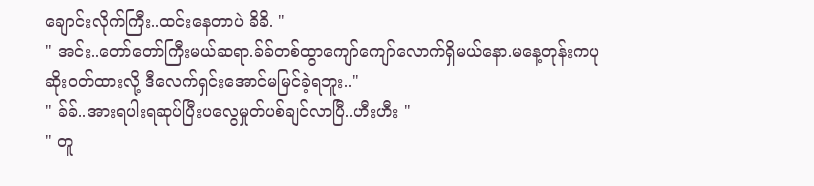ချောင်းလိုက်ကြီး..ထင်းနေတာပဲ ခိခိ. "
" အင်း..တော်တော်ကြီးမယ်ဆရာ.ခ်ခ်တစ်ထွာကျော်ကျော်လောက်ရှိမယ်နော.မနေ့တုန်းကပုဆိုးဝတ်ထားလို့ ဒီလေက်ရှင်းအောင်မမြင်ခဲ့ရဘူး.."
" ခ်ခ်..အားရပါးရဆုပ်ပြီးပလွေမှုတ်ပစ်ချင်လာပြီ..ဟီးဟီး "
" တူ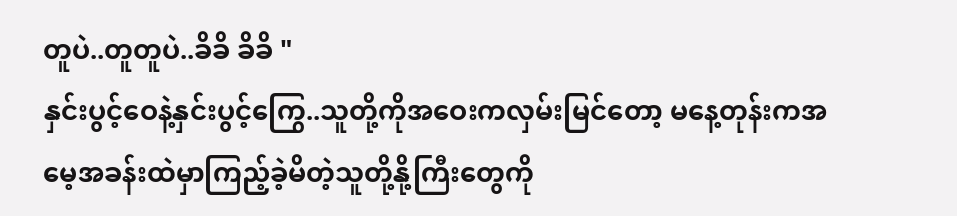တူပဲ..တူတူပဲ..ခိခိ ခိခိ "
နှင်းပွင့်ဝေနဲ့နှင်းပွင့်ကြွေ..သူတို့ကိုအဝေးကလှမ်းမြင်တော့ မနေ့တုန်းကအမေ့အခန်းထဲမှာကြည့်ခဲ့မိတဲ့သူတို့နို့ကြီးတွေကို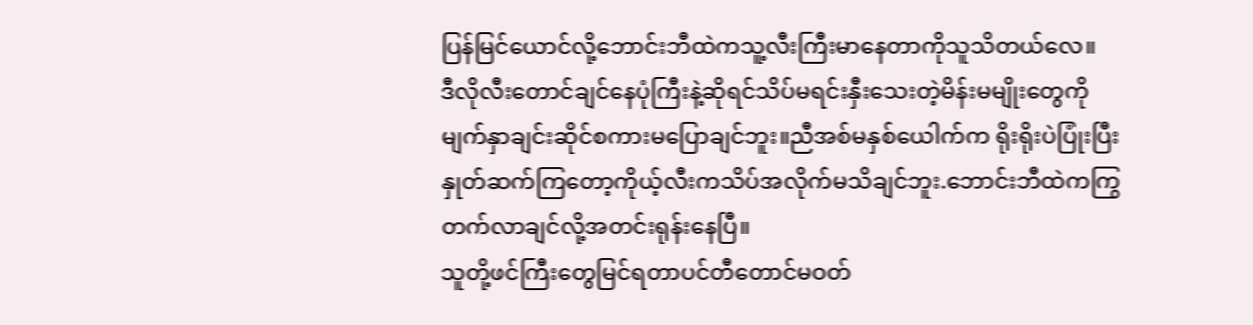ပြန်မြင်ယောင်လို့ဘောင်းဘီထဲကသူ့လီးကြီးမာနေတာကိုသူသိတယ်လေ။
ဒီလိုလီးတောင်ချင်နေပုံကြီးနဲ့ဆိုရင်သိပ်မရင်းနှီးသေးတဲ့မိန်းမမျိုးတွေကိုမျက်နှာချင်းဆိုင်စကားမပြောချင်ဘူး။ညီအစ်မနှစ်ယေါက်က ရိုးရိုးပဲပြုံးပြီးနှုတ်ဆက်ကြတော့ကိုယ့်လီးကသိပ်အလိုက်မသိချင်ဘူး.ဘောင်းဘီထဲကကြွတက်လာချင်လို့အတင်းရုန်းနေပြီ။
သူတို့ဖင်ကြီးတွေမြင်ရတာပင်တီတောင်မဝတ်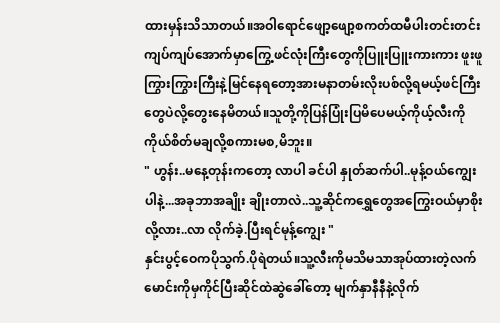ထားမှန်းသိသာတယ်။အဝါရောင်ဖျော့ဖျော့စကတ်ထမီပါးတင်းတင်းကျပ်ကျပ်အောက်မှာကြွေ့ဖင်လုံးကြီးတွေကိုပြူးပြူးကားကား ဖူးဖူကြွားကြွားကြီးနဲ့မြင်နေရတော့အားမနာတမ်းလိုးပစ်လို့ရမယ့်ဖင်ကြီးတွေပဲလို့တွေးနေမိတယ်။သူတို့ကိုပြန်ပြုံးပြမိပေမယ့်ကိုယ့်လီးကိုကိုယ်စိတ်မချလို့စကားမစ,မိဘူး။
" ဟွန်း..မနေ့တုန်းကတော့ လာပါ ခင်ပါ နှုတ်ဆက်ပါ..မုန့်ဝယ်ကျွေးပါနဲ့...အခုဘာအချိုး ချိုးတာလဲ..သူ့ဆိုင်ကရွှေတွေအကြွေးဝယ်မှာစိုးလို့လား..လာ လိုက်ခဲ့.ပြီးရင်မုန့်ကျွေး "
နှင်းပွင့်ဝေကပိုသွက်.ပိုရဲတယ်။သူ့လီးကိုမသိမသာအုပ်ထားတဲ့လက်မောင်းကိုမှကိုင်ပြီးဆိုင်ထဲဆွဲခေါ်တော့ မျက်နှာနီနီနဲ့လိုက်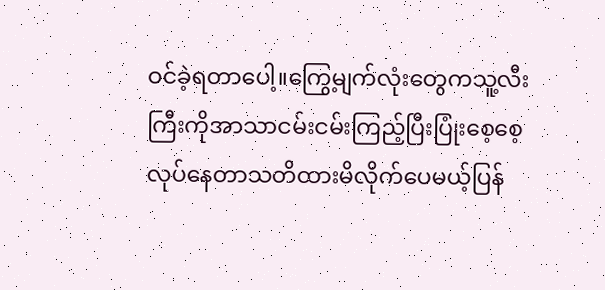ဝင်ခဲ့ရတာပေါ့။ကြွေ့မျက်လုံးတွေကသူ့လီးကြီးကိုအာသာငမ်းငမ်းကြည့်ပြီးပြုံးစေ့စေ့လုပ်နေတာသတိထားမိလိုက်ပေမယ့်ပြန်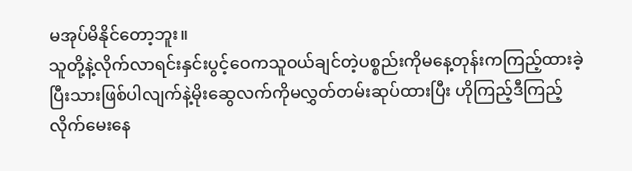မအုပ်မိနိုင်တော့ဘူး။
သူတို့နဲ့လိုက်လာရင်းနှင်းပွင့်ဝေကသူဝယ်ချင်တဲ့ပစ္စည်းကိုမနေ့တုန်းကကြည့်ထားခဲ့ပြီးသားဖြစ်ပါလျက်နဲ့မိုးဆွေလက်ကိုမလွှတ်တမ်းဆုပ်ထားပြီး ဟိုကြည့်ဒီကြည့်လိုက်မေးနေ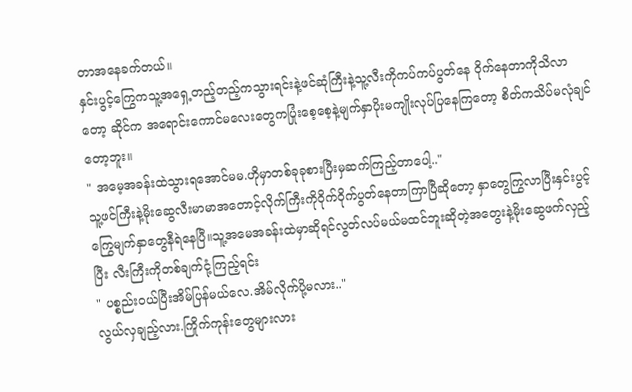တာအနေခက်တယ်။
နှင်းပွင့်ကြွေကသူ့အရှေ့တည့်တည့်ကသွားရင်းနဲ့ဖင်ဆုံကြီးနဲ့သူ့လီးကိုကပ်ကပ်ပွတ်နေ ဝိုက်နေတာကိုသိလာတော့ ဆိုင်က အရောင်းကောင်မလေးတွေကပြုံးစေ့စေ့နဲ့မျက်နှာပိုးမကျိုးလုပ်ပြနေကြတော့ စိတ်ကသိပ်မလုံချင်တော့ဘူး။
" အမေ့အခန်းထဲသွားရအောင်မမ.ဟိုမှာတစ်ခုခုစားပြီးမှဆက်ကြည့်တာပေါ့.."
သူ့ဖင်ကြီးနဲ့မိုးဆွေလီးမာမာအတောင့်လိုက်ကြီးကိုဝိုက်ဝိုက်ပွတ်နေတာကြာပြီဆိုတော့ နှာတွေကြွလာပြီးနှင်းပွင့်ကြွေမျက်နှာတွေနီရဲနေပြီ။သူ့အမေအခန်းထဲမှာဆိုရင်လွတ်လပ်မယ်မထင်ဘူးဆိုတဲ့အတွေးနဲ့မိုးဆွေဖက်လှည့်ပြီး လီးကြီးကိုတစ်ချက်ငုံ့ကြည့်ရင်း
" ပစ္စည်းဝယ်ပြီးအိမ်ပြန်မယ်လေ.အိမ်လိုက်ပို့မလား.."
လွယ်လှချည့်လား.ကြိုက်ကုန်းတွေများလား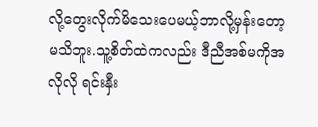လို့တွေးလိုက်မိသေးပေမယ့်ဘာလို့မှန်းတော့မသိဘူး.သူ့စိတ်ထဲကလည်း ဒီညီအစ်မကိုအလိုလို ရင်းနှီး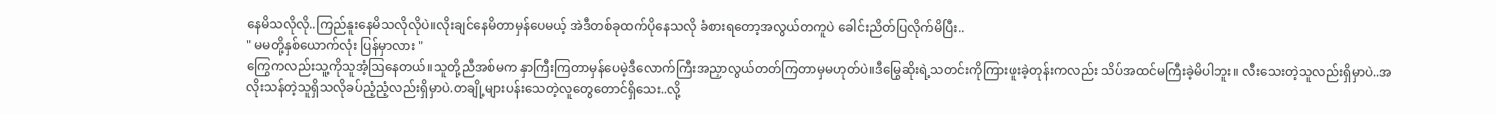နေမိသလိုလို..ကြည်နူးနေမိသလိုလိုပဲ။လိုးချင်နေမိတာမှန်ပေမယ့် အဲဒီတစ်ခုထက်ပိုနေသလို ခံစားရတော့အလွယ်တကူပဲ ခေါင်းညိတ်ပြလိုက်မိပြီး..
" မမတို့နှစ်ယောက်လုံး ပြန်မှာလား "
ကြွေကလည်းသူ့ကိုသူအံ့ဩနေတယ်။သူတို့ညီအစ်မက နှာကြီးကြတာမှန်ပေမဲ့ဒီလောက်ကြီးအညှာလွယ်တတ်ကြတာမှမဟုတ်ပဲ။ဒီမြွေဆိုးရဲ့သတင်းကိုကြားဖူးခဲ့တုန်းကလည်း သိပ်အထင်မကြီးခဲ့မိပါဘူး။ လီးသေးတဲ့သူလည်းရှိမှာပဲ..အလိုးသန်တဲ့သူရှိသလိုခပ်ညံ့ညံ့လည်းရှိမှာပဲ.တချို့များပန်းသေတဲ့လူတွေတောင်ရှိသေး..လို့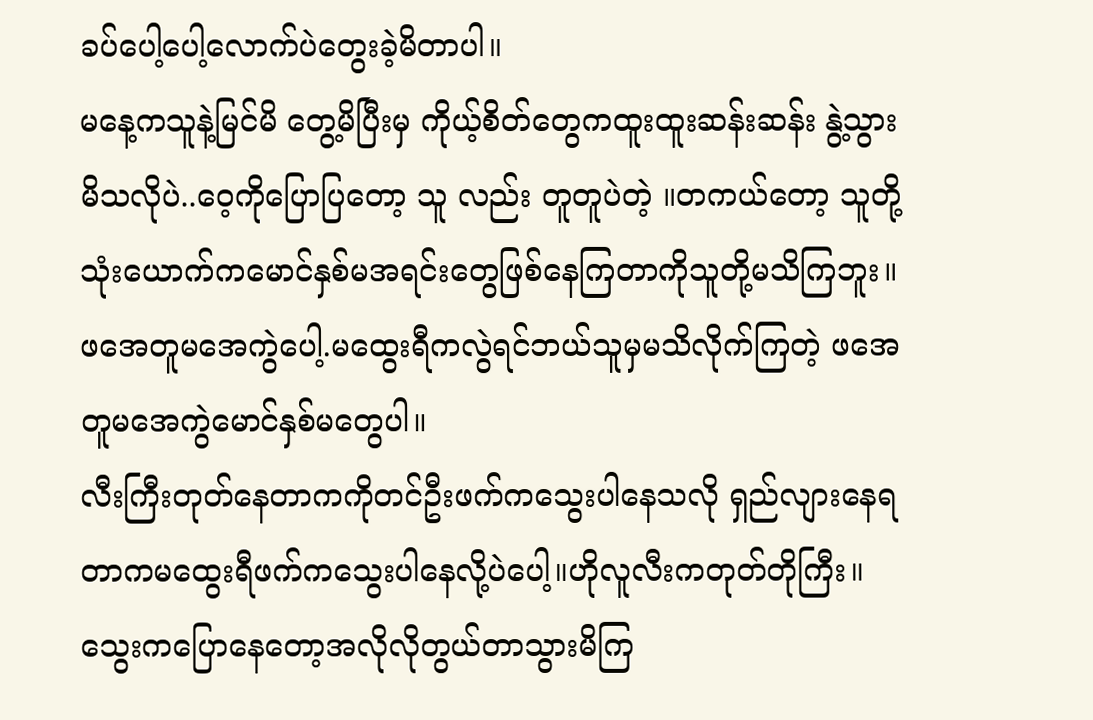ခပ်ပေါ့ပေါ့လောက်ပဲတွေးခဲ့မိတာပါ။
မနေ့ကသူနဲ့မြင်မိ တွေ့မိပြီးမှ ကိုယ့်စိတ်တွေကထူးထူးဆန်းဆန်း နွဲ့သွားမိသလိုပဲ..ဝေ့ကိုပြောပြတော့ သူ လည်း တူတူပဲတဲ့ ။တကယ်တော့ သူတို့သုံးယောက်ကမောင်နှစ်မအရင်းတွေဖြစ်နေကြတာကိုသူတို့မသိကြဘူး။ဖအေတူမအေကွဲပေါ့.မထွေးရီကလွဲရင်ဘယ်သူမှမသိလိုက်ကြတဲ့ ဖအေတူမအေကွဲမောင်နှစ်မတွေပါ။
လီးကြီးတုတ်နေတာကကိုတင်ဦးဖက်ကသွေးပါနေသလို ရှည်လျားနေရတာကမထွေးရီဖက်ကသွေးပါနေလို့ပဲပေါ့။ဟိုလူလီးကတုတ်တိုကြီး။
သွေးကပြောနေတော့အလိုလိုတွယ်တာသွားမိကြ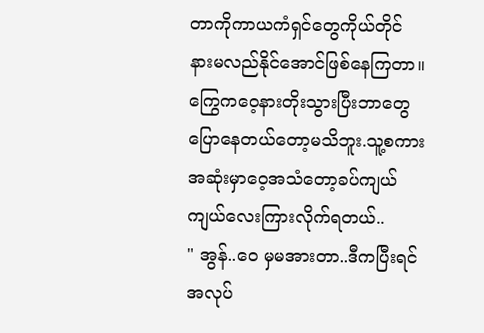တာကိုကာယကံရှင်တွေကိုယ်တိုင် နားမလည်နိုင်အောင်ဖြစ်နေကြတာ။ကြွေကဝေ့နားတိုးသွားပြီးဘာတွေပြောနေတယ်တော့မသိဘူး.သူ့စကားအဆုံးမှာဝေ့အသံတော့ခပ်ကျယ်ကျယ်လေးကြားလိုက်ရတယ်..
" အွန်..ဝေ မှမအားတာ..ဒီကပြီးရင်အလုပ်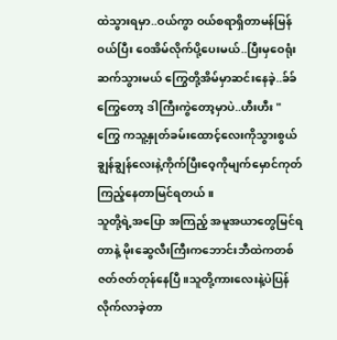ထဲသွားရမှာ..ဝယ်ကွာ ဝယ်စရာရှိတာမန်မြန်ဝယ်ပြီး ဝေအိမ်လိုက်ပို့ပေးမယ်..ပြီးမှဝေရုံးဆက်သွားမယ် ကြွေတို့အိမ်မှာဆင်းနေခဲ့..ခ်ခ် ကြွေတော့ ဒါကြီးကွဲတော့မှာပဲ..ဟီးဟီး "
ကြွေ ကသူ့နှုတ်ခမ်းထောင့်လေးကိုသွားစွယ်ချွန်ချွန်လေးနဲ့ကိုက်ပြီးဝေ့ကိုမျက်မှောင်ကုတ်ကြည့်နေတာမြင်ရတယ်။
သူတို့ရဲ့အပြော အကြည့် အမူအယာတွေမြင်ရတာနဲ့ မိုးဆွေလီးကြီးကဘောင်းဘီထဲကတစ်ဇတ်ဇတ်တုန်နေပြီ။သူတို့ကားလေးနဲ့ပဲပြန်လိုက်လာခဲ့တာ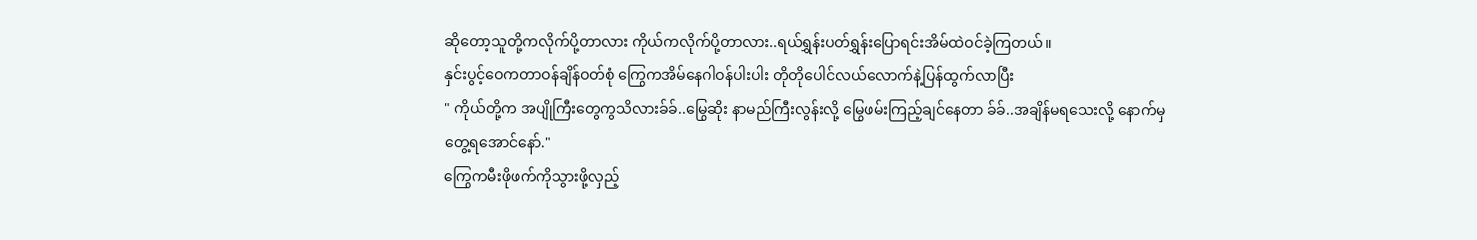ဆိုတော့သူတို့ကလိုက်ပို့တာလား ကိုယ်ကလိုက်ပို့တာလား..ရယ်ရွှန်းပတ်ရွှန်းပြောရင်းအိမ်ထဲဝင်ခဲ့ကြတယ်။
နှင်းပွင့်ဝေကတာဝန်ချိန်ဝတ်စုံ ကြွေကအိမ်နေဂါဝန်ပါးပါး တိုတိုပေါင်လယ်လောက်နဲ့ပြန်ထွက်လာပြီး
" ကိုယ်တို့က အပျိုကြီးတွေကွသိလားခ်ခ်..မြွေဆိုး နာမည်ကြီးလွန်းလို့ မြွေဖမ်းကြည့်ချင်နေတာ ခ်ခ်..အချိန်မရသေးလို့ နောက်မှတွေ့ရအောင်နော်."
ကြွေကမီးဖိုဖက်ကိုသွားဖို့လှည့်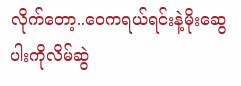လိုက်တော့..ဝေကရယ်ရင်းနဲ့မိုးဆွေပါးကိုလိမ်ဆွဲ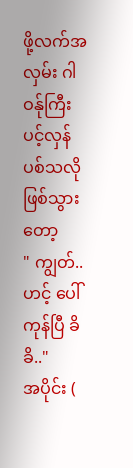ဖို့လက်အလှမ်း ဂါဝန်ုကြီးပင့်လှန်ပစ်သလိုဖြစ်သွားတော့
" ကျွတ်..ဟင့် ပေါ်ကုန်ပြီ ခိခိ.."
အပိုင်း (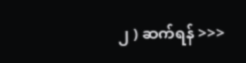၂ ) ဆက်ရန် >>>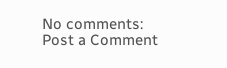No comments:
Post a Comment